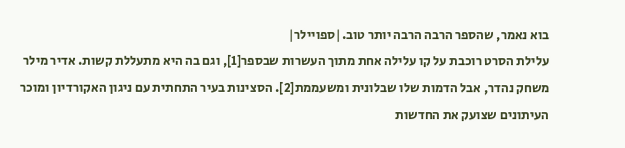בוא נאמר, שהספר הרבה הרבה יותר טוב.|ספויילר|
עלילת הסרט רוכבת על קו עלילה אחת מתוך העשרות שבספר[1], וגם בה היא מתעללת קשות. אדיר מילר משחק נהדר, אבל הדמות שלו שבלונית ומשעממת[2]. הסצינות בעיר התחתית עם ניגון האקורדיון ומוכר העיתונים שצועק את החדשות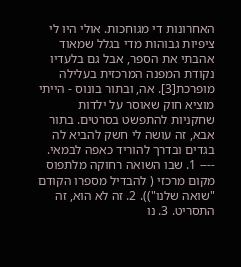האחרונות די מגוחכות. אולי היו לי ציפיות גבוהות מדי בגלל שמאוד אהבתי את הספר, אבל גם בלעדיו נקודת המפנה המרכזית בעלילה מופרכת[3]. אה, ובתור בונוס - הייתי מוציא חוק שאוסר על ילדות שחקניות להתפשט בסרטים. בתור אבא, זה עושה לי חשק להביא לה בגדים ובדרך להוריד כאפה לבמאי. ---- 1. שבו השואה רחוקה מלתפוס מקום מרכזי ( להבדיל מספרו הקודם "שואה שלנו")). 2. זה לא הוא, זה התסריט. 3. נו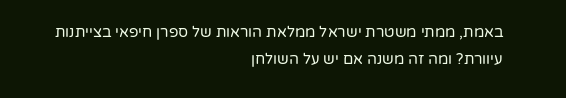באמת, ממתי משטרת ישראל ממלאת הוראות של ספרן חיפאי בצייתנות עיוורת? ומה זה משנה אם יש על השולחן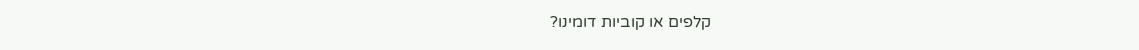קלפים או קוביות דומינו?